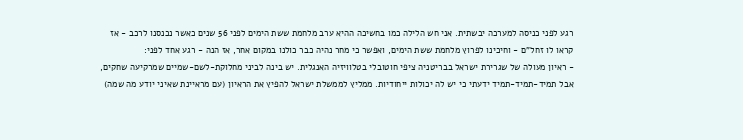רגע לפני כניסה למערכה יבשתית. אני חש הלילה כמו בחשיכה ההיא ערב מלחמת ששת הימים לפני 56 שנים כאשר נכנסנו לרכב - אז קראו לו זחל"ם - וחיכינו לפרוץ מלחמת ששת הימים, ואפשר כי מחר נהיה כבר כולנו במקום אחר, אז הנה - רגע אחד לפני:
- ראיון מעולה של שגרירת ישראל בבריטניה ציפי חוטובלי בטלוויזיה האנגלית. יש בינה לביני מחלוקת-לשם-שמיים שמרקיעה שחקים, אבל תמיד-תמיד-תמיד ידעתי כי יש לה יכולות ייחודיות. ממליץ לממשלת ישראל להפיץ את הראיון (עם מראיינת שאיני יודע מה שמה)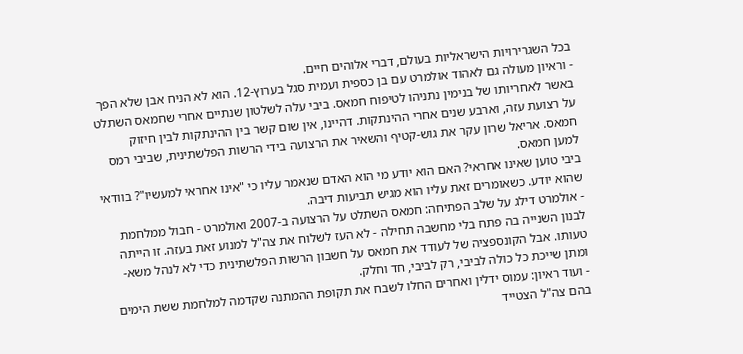בכל השגרירויות הישראליות בעולם, דברי אלוהים חיים.
- וראיון מעולה גם לאהוד אולמרט עם בן כספית ועמית סגל בערוץ-12. הוא לא הניח אבן שלא הפך באשר לאחריותו של בנימין נתניהו לטיפוח חמאס. ביבי עלה לשלטון שנתיים אחרי שחמאס השתלט על רצועת עזה, וארבע שנים אחרי ההינתקות. דהיינו, אין שום קשר בין ההינתקות לבין חיזוק חמאס. אריאל שרון עקר את גוש-קטיף והשאיר את הרצועה בידי הרשות הפלשתינית, שביבי רמס למען חמאס.
ביבי טוען שאינו אחראי? האם הוא יודע מי הוא האדם שנאמר עליו כי "אינו אחראי למעשיו"? בוודאי שהוא יודע. כשאומרים זאת עליו הוא מגיש תביעות דיבה.
- אולמרט דילג על שלב הפתיחה: חמאס השתלט על הרצועה ב-2007 ואולמרט - חבול ממלחמת לבנון השנייה בה פתח בלי מחשבה תחילה - לא העז לשלוח את צה"ל למנוע זאת בעזה. זו הייתה טעותו. אבל הקונספציה של לעודד את חמאס על חשבון הרשות הפלשתינית כדי לא לנהל משא-ומתן שייכת כל כולה לביבי, רק לביבי, חד וחלק.
- ועוד ראיון: עמוס ידלין ואחרים החלו לשבח את תקופת ההמתנה שקדמה למלחמת ששת הימים בהם צה"ל הצטייד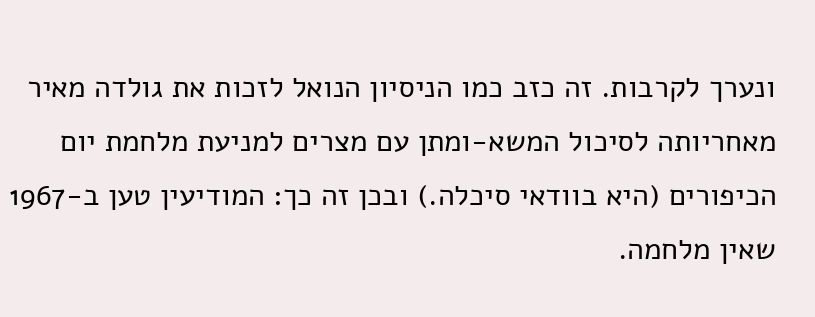ונערך לקרבות. זה כזב כמו הניסיון הנואל לזכות את גולדה מאיר מאחריותה לסיכול המשא-ומתן עם מצרים למניעת מלחמת יום הכיפורים (היא בוודאי סיכלה.) ובכן זה כך: המודיעין טען ב-1967 שאין מלחמה.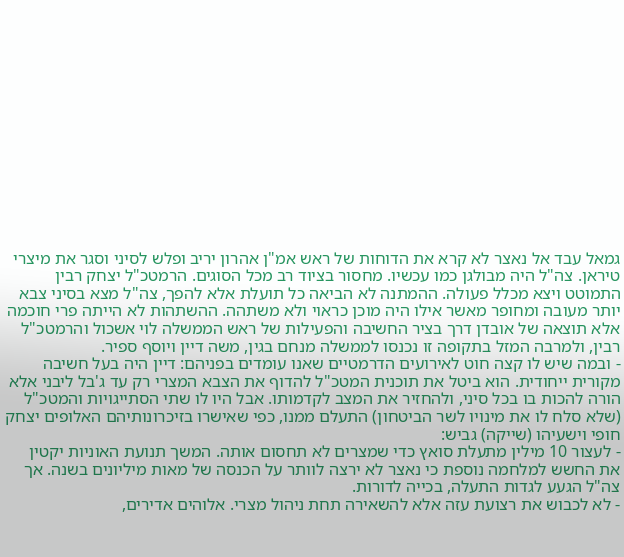גמאל עבד אל נאצר לא קרא את הדוחות של ראש אמ"ן אהרון יריב ופלש לסיני וסגר את מיצרי טיראן. צה"ל היה מבולגן כמו עכשיו. מחסור בציוד רב מכל הסוגים. הרמטכ"ל יצחק רבין התמוטט ויצא מכלל פעולה. ההמתנה לא הביאה כל תועלת אלא להפך, צה"ל מצא בסיני צבא יותר מעובה ומחופר מאשר אילו היה מוכן כראוי ולא משתהה. ההשתהות לא הייתה פרי חוכמה אלא תוצאה של אובדן דרך בציר החשיבה והפעילות של ראש הממשלה לוי אשכול והרמטכ"ל רבין, ולמרבה המזל בתקופה זו נכנסו לממשלה מנחם בגין, משה דיין ויוסף ספיר.
- ובמה שיש לו קצה חוט לאירועים הדרמטיים שאנו עומדים בפניהם: דיין היה בעל חשיבה מקורית ייחודית. הוא ביטל את תוכנית המטכ"ל להדוף את הצבא המצרי רק עד ג'בל ליבני אלא הורה להכות בו בכל סיני, ולהחזיר את המצב לקדמותו. אבל היו לו שתי הסתייגויות והמטכ"ל (שלא סלח לו את מינויו לשר הביטחון) התעלם ממנו, כפי שאישרו בזיכרונותיהם האלופים יצחק חופי וישעיהו (שייקה) גביש:
- לעצור 10 מילין מתעלת סואץ כדי שמצרים לא תחסום אותה. המשך תנועת האוניות יקטין את החשש למלחמה נוספת כי נאצר לא ירצה לוותר על הכנסה של מאות מיליונים בשנה. אך צה"ל הגעע לגדות התעלה, בכייה לדורות.
- לא לכבוש את רצועת עזה אלא להשאירה תחת ניהול מצרי. אלוהים אדירים,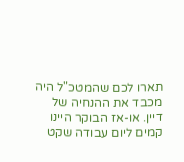תארו לכם שהמטכ"ל היה מכבד את ההנחיה של דיין. או-אז הבוקר היינו קמים ליום עבודה שקט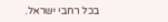בכל רחבי ישראל.